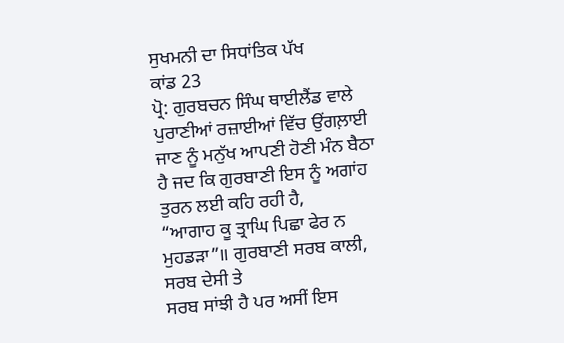ਸੁਖਮਨੀ ਦਾ ਸਿਧਾਂਤਿਕ ਪੱਖ
ਕਾਂਡ 23
ਪ੍ਰੋ: ਗੁਰਬਚਨ ਸਿੰਘ ਥਾਈਲੈਂਡ ਵਾਲੇ
ਪੁਰਾਣੀਆਂ ਰਜ਼ਾਈਆਂ ਵਿੱਚ ਉਂਗਲ਼ਾਈ ਜਾਣ ਨੂੰ ਮਨੁੱਖ ਆਪਣੀ ਹੋਣੀ ਮੰਨ ਬੈਠਾ
ਹੈ ਜਦ ਕਿ ਗੁਰਬਾਣੀ ਇਸ ਨੂੰ ਅਗਾਂਹ ਤੁਰਨ ਲਈ ਕਹਿ ਰਹੀ ਹੈ,
“ਆਗਾਹ ਕੂ ਤ੍ਰਾਘਿ ਪਿਛਾ ਫੇਰ ਨ
ਮੁਹਡੜਾ”॥ ਗੁਰਬਾਣੀ ਸਰਬ ਕਾਲੀ, ਸਰਬ ਦੇਸੀ ਤੇ
ਸਰਬ ਸਾਂਝੀ ਹੈ ਪਰ ਅਸੀਂ ਇਸ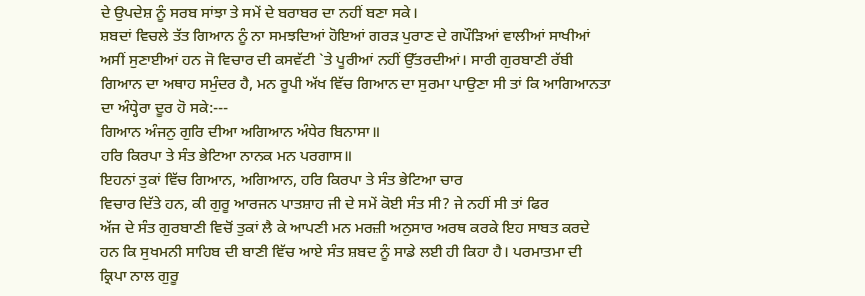ਦੇ ਉਪਦੇਸ਼ ਨੂੰ ਸਰਬ ਸਾਂਝਾ ਤੇ ਸਮੇਂ ਦੇ ਬਰਾਬਰ ਦਾ ਨਹੀਂ ਬਣਾ ਸਕੇ।
ਸ਼ਬਦਾਂ ਵਿਚਲੇ ਤੱਤ ਗਿਆਨ ਨੂੰ ਨਾ ਸਮਝਦਿਆਂ ਹੋਇਆਂ ਗਰੜ ਪੁਰਾਣ ਦੇ ਗਪੌੜਿਆਂ ਵਾਲੀਆਂ ਸਾਖੀਆਂ
ਅਸੀਂ ਸੁਣਾਈਆਂ ਹਨ ਜੋ ਵਿਚਾਰ ਦੀ ਕਸਵੱਟੀ `ਤੇ ਪੂਰੀਆਂ ਨਹੀਂ ਉੱਤਰਦੀਆਂ। ਸਾਰੀ ਗੁਰਬਾਣੀ ਰੱਬੀ
ਗਿਆਨ ਦਾ ਅਥਾਹ ਸਮੁੰਦਰ ਹੈ, ਮਨ ਰੂਪੀ ਅੱਖ ਵਿੱਚ ਗਿਆਨ ਦਾ ਸੁਰਮਾ ਪਾਉਣਾ ਸੀ ਤਾਂ ਕਿ ਆਗਿਆਨਤਾ
ਦਾ ਅੰਧ੍ਹੇਰਾ ਦੂਰ ਹੋ ਸਕੇ:---
ਗਿਆਨ ਅੰਜਨੁ ਗੁਰਿ ਦੀਆ ਅਗਿਆਨ ਅੰਧੇਰ ਬਿਨਾਸਾ॥
ਹਰਿ ਕਿਰਪਾ ਤੇ ਸੰਤ ਭੇਟਿਆ ਨਾਨਕ ਮਨ ਪਰਗਾਸ॥
ਇਹਨਾਂ ਤੁਕਾਂ ਵਿੱਚ ਗਿਆਨ, ਅਗਿਆਨ, ਹਰਿ ਕਿਰਪਾ ਤੇ ਸੰਤ ਭੇਟਿਆ ਚਾਰ
ਵਿਚਾਰ ਦਿੱਤੇ ਹਨ, ਕੀ ਗੁਰੂ ਆਰਜਨ ਪਾਤਸ਼ਾਹ ਜੀ ਦੇ ਸਮੇਂ ਕੋਈ ਸੰਤ ਸੀ? ਜੇ ਨਹੀਂ ਸੀ ਤਾਂ ਫਿਰ
ਅੱਜ ਦੇ ਸੰਤ ਗੁਰਬਾਣੀ ਵਿਚੋਂ ਤੁਕਾਂ ਲੈ ਕੇ ਆਪਣੀ ਮਨ ਮਰਜ਼ੀ ਅਨੁਸਾਰ ਅਰਥ ਕਰਕੇ ਇਹ ਸਾਬਤ ਕਰਦੇ
ਹਨ ਕਿ ਸੁਖਮਨੀ ਸਾਹਿਬ ਦੀ ਬਾਣੀ ਵਿੱਚ ਆਏ ਸੰਤ ਸ਼ਬਦ ਨੂੰ ਸਾਡੇ ਲਈ ਹੀ ਕਿਹਾ ਹੈ। ਪਰਮਾਤਮਾ ਦੀ
ਕ੍ਰਿਪਾ ਨਾਲ ਗੁਰੂ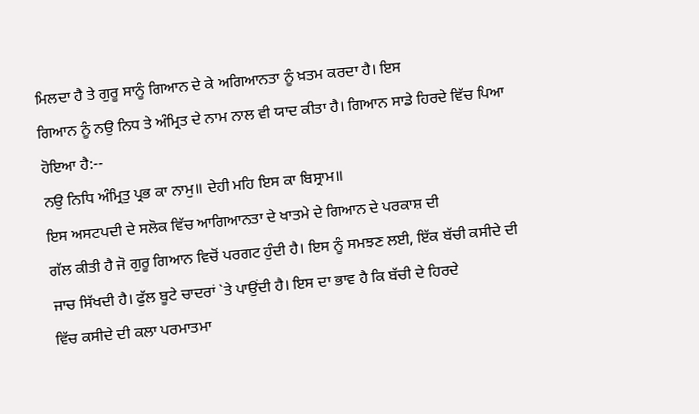ਮਿਲਦਾ ਹੈ ਤੇ ਗੁਰੂ ਸਾਨੂੰ ਗਿਆਨ ਦੇ ਕੇ ਅਗਿਆਨਤਾ ਨੂੰ ਖ਼ਤਮ ਕਰਦਾ ਹੈ। ਇਸ
ਗਿਆਨ ਨੂੰ ਨਉ ਨਿਧ ਤੇ ਅੰਮ੍ਰਿਤ ਦੇ ਨਾਮ ਨਾਲ ਵੀ ਯਾਦ ਕੀਤਾ ਹੈ। ਗਿਆਨ ਸਾਡੇ ਹਿਰਦੇ ਵਿੱਚ ਪਿਆ
ਹੋਇਆ ਹੈ:--
ਨਉ ਨਿਧਿ ਅੰਮ੍ਰਿਤੁ ਪ੍ਰਭ ਕਾ ਨਾਮੁ॥ ਦੇਹੀ ਮਹਿ ਇਸ ਕਾ ਬਿਸ੍ਰਾਮ॥
ਇਸ ਅਸਟਪਦੀ ਦੇ ਸਲੋਕ ਵਿੱਚ ਆਗਿਆਨਤਾ ਦੇ ਖਾਤਮੇ ਦੇ ਗਿਆਨ ਦੇ ਪਰਕਾਸ਼ ਦੀ
ਗੱਲ ਕੀਤੀ ਹੈ ਜੋ ਗੁਰੂ ਗਿਆਨ ਵਿਚੋਂ ਪਰਗਟ ਹੁੰਦੀ ਹੈ। ਇਸ ਨੂੰ ਸਮਝਣ ਲਈ, ਇੱਕ ਬੱਚੀ ਕਸੀਦੇ ਦੀ
ਜਾਚ ਸਿੱਖਦੀ ਹੈ। ਫੁੱਲ ਬੂਟੇ ਚਾਦਰਾਂ `ਤੇ ਪਾਉਂਦੀ ਹੈ। ਇਸ ਦਾ ਭਾਵ ਹੈ ਕਿ ਬੱਚੀ ਦੇ ਹਿਰਦੇ
ਵਿੱਚ ਕਸੀਦੇ ਦੀ ਕਲਾ ਪਰਮਾਤਮਾ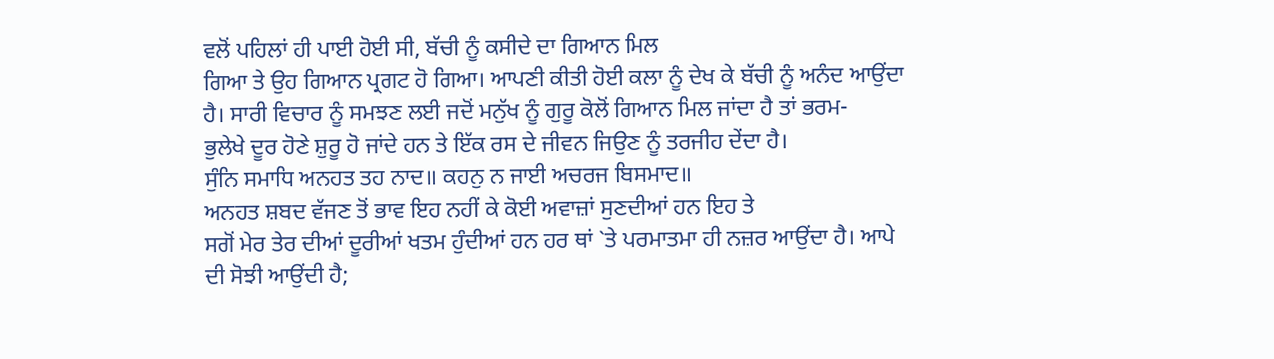ਵਲੋਂ ਪਹਿਲਾਂ ਹੀ ਪਾਈ ਹੋਈ ਸੀ, ਬੱਚੀ ਨੂੰ ਕਸੀਦੇ ਦਾ ਗਿਆਨ ਮਿਲ
ਗਿਆ ਤੇ ਉਹ ਗਿਆਨ ਪ੍ਰਗਟ ਹੋ ਗਿਆ। ਆਪਣੀ ਕੀਤੀ ਹੋਈ ਕਲਾ ਨੂੰ ਦੇਖ ਕੇ ਬੱਚੀ ਨੂੰ ਅਨੰਦ ਆਉਂਦਾ
ਹੈ। ਸਾਰੀ ਵਿਚਾਰ ਨੂੰ ਸਮਝਣ ਲਈ ਜਦੋਂ ਮਨੁੱਖ ਨੂੰ ਗੁਰੂ ਕੋਲੋਂ ਗਿਆਨ ਮਿਲ ਜਾਂਦਾ ਹੈ ਤਾਂ ਭਰਮ-
ਭੁਲੇਖੇ ਦੂਰ ਹੋਣੇ ਸ਼ੁਰੂ ਹੋ ਜਾਂਦੇ ਹਨ ਤੇ ਇੱਕ ਰਸ ਦੇ ਜੀਵਨ ਜਿਉਣ ਨੂੰ ਤਰਜੀਹ ਦੇਂਦਾ ਹੈ।
ਸੁੰਨਿ ਸਮਾਧਿ ਅਨਹਤ ਤਹ ਨਾਦ॥ ਕਹਨੁ ਨ ਜਾਈ ਅਚਰਜ ਬਿਸਮਾਦ॥
ਅਨਹਤ ਸ਼ਬਦ ਵੱਜਣ ਤੋਂ ਭਾਵ ਇਹ ਨਹੀਂ ਕੇ ਕੋਈ ਅਵਾਜ਼ਾਂ ਸੁਣਦੀਆਂ ਹਨ ਇਹ ਤੇ
ਸਗੋਂ ਮੇਰ ਤੇਰ ਦੀਆਂ ਦੂਰੀਆਂ ਖਤਮ ਹੁੰਦੀਆਂ ਹਨ ਹਰ ਥਾਂ `ਤੇ ਪਰਮਾਤਮਾ ਹੀ ਨਜ਼ਰ ਆਉਂਦਾ ਹੈ। ਆਪੇ
ਦੀ ਸੋਝੀ ਆਉਂਦੀ ਹੈ;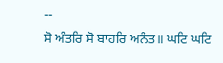--
ਸੋ ਅੰਤਰਿ ਸੋ ਬਾਹਰਿ ਅਨੰਤ॥ ਘਟਿ ਘਟਿ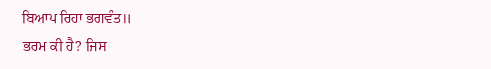ਬਿਆਪ ਰਿਹਾ ਭਗਵੰਤ॥
ਭਰਮ ਕੀ ਹੈ? ਜਿਸ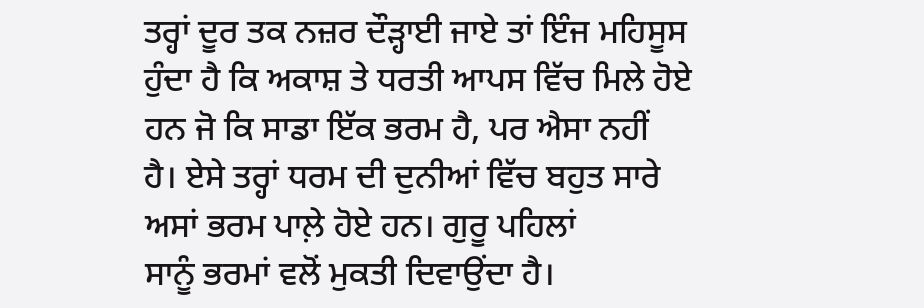ਤਰ੍ਹਾਂ ਦੂਰ ਤਕ ਨਜ਼ਰ ਦੌੜ੍ਹਾਈ ਜਾਏ ਤਾਂ ਇੰਜ ਮਹਿਸੂਸ
ਹੁੰਦਾ ਹੈ ਕਿ ਅਕਾਸ਼ ਤੇ ਧਰਤੀ ਆਪਸ ਵਿੱਚ ਮਿਲੇ ਹੋਏ ਹਨ ਜੋ ਕਿ ਸਾਡਾ ਇੱਕ ਭਰਮ ਹੈ, ਪਰ ਐਸਾ ਨਹੀਂ
ਹੈ। ਏਸੇ ਤਰ੍ਹਾਂ ਧਰਮ ਦੀ ਦੁਨੀਆਂ ਵਿੱਚ ਬਹੁਤ ਸਾਰੇ ਅਸਾਂ ਭਰਮ ਪਾਲ਼ੇ ਹੋਏ ਹਨ। ਗੁਰੂ ਪਹਿਲਾਂ
ਸਾਨੂੰ ਭਰਮਾਂ ਵਲੋਂ ਮੁਕਤੀ ਦਿਵਾਉਂਦਾ ਹੈ।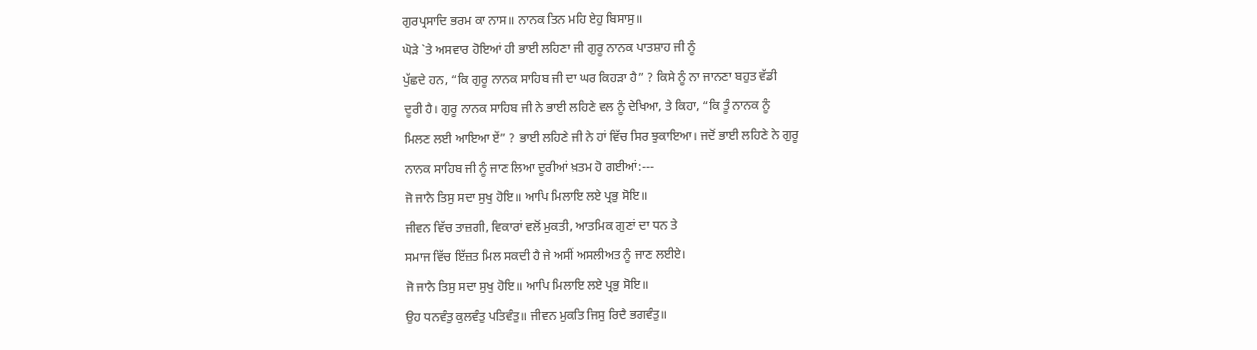ਗੁਰਪ੍ਰਸਾਦਿ ਭਰਮ ਕਾ ਨਾਸ॥ ਨਾਨਕ ਤਿਨ ਮਹਿ ਏਹੁ ਬਿਸਾਸੁ॥
ਘੋੜੇ `ਤੇ ਅਸਵਾਰ ਹੋਇਆਂ ਹੀ ਭਾਈ ਲਹਿਣਾ ਜੀ ਗੁਰੂ ਨਾਨਕ ਪਾਤਸ਼ਾਹ ਜੀ ਨੂੰ
ਪੁੱਛਦੇ ਹਨ, “ਕਿ ਗੁਰੂ ਨਾਨਕ ਸਾਹਿਬ ਜੀ ਦਾ ਘਰ ਕਿਹੜਾ ਹੈ” ? ਕਿਸੇ ਨੂੰ ਨਾ ਜਾਨਣਾ ਬਹੁਤ ਵੱਡੀ
ਦੂਰੀ ਹੈ। ਗੁਰੂ ਨਾਨਕ ਸਾਹਿਬ ਜੀ ਨੇ ਭਾਈ ਲਹਿਣੇ ਵਲ ਨੂੰ ਦੇਖਿਆ, ਤੇ ਕਿਹਾ, “ਕਿ ਤੂੰ ਨਾਨਕ ਨੂੰ
ਮਿਲਣ ਲਈ ਆਇਆ ਏਂ” ? ਭਾਈ ਲਹਿਣੇ ਜੀ ਨੇ ਹਾਂ ਵਿੱਚ ਸਿਰ ਝੁਕਾਇਆ। ਜਦੋਂ ਭਾਈ ਲਹਿਣੇ ਨੇ ਗੁਰੂ
ਨਾਨਕ ਸਾਹਿਬ ਜੀ ਨੂੰ ਜਾਣ ਲਿਆ ਦੂਰੀਆਂ ਖ਼ਤਮ ਹੋ ਗਈਆਂ:---
ਜੋ ਜਾਨੈ ਤਿਸੁ ਸਦਾ ਸੁਖੁ ਹੋਇ॥ ਆਪਿ ਮਿਲਾਇ ਲਏ ਪ੍ਰਭੁ ਸੋਇ॥
ਜੀਵਨ ਵਿੱਚ ਤਾਜ਼ਗੀ, ਵਿਕਾਰਾਂ ਵਲੋਂ ਮੁਕਤੀ, ਆਤਮਿਕ ਗੁਣਾਂ ਦਾ ਧਨ ਤੇ
ਸਮਾਜ ਵਿੱਚ ਇੱਜ਼ਤ ਮਿਲ ਸਕਦੀ ਹੈ ਜੇ ਅਸੀਂ ਅਸਲੀਅਤ ਨੂੰ ਜਾਣ ਲਈਏ।
ਜੋ ਜਾਨੈ ਤਿਸੁ ਸਦਾ ਸੁਖੁ ਹੋਇ॥ ਆਪਿ ਮਿਲਾਇ ਲਏ ਪ੍ਰਭੁ ਸੋਇ॥
ਉਹ ਧਨਵੰਤੁ ਕੁਲਵੰਤੁ ਪਤਿਵੰਤੁ॥ ਜੀਵਨ ਮੁਕਤਿ ਜਿਸੁ ਰਿਦੈ ਭਗਵੰਤੁ॥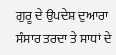ਗੁਰੂ ਦੇ ਉਪਦੇਸ਼ ਦੁਆਰਾ ਸੰਸਾਰ ਤਰਦਾ ਤੇ ਸਾਧਾਂ ਦੇ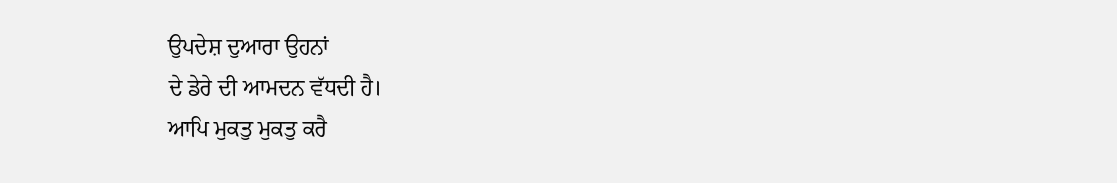ਉਪਦੇਸ਼ ਦੁਆਰਾ ਉਹਨਾਂ
ਦੇ ਡੇਰੇ ਦੀ ਆਮਦਨ ਵੱਧਦੀ ਹੈ।
ਆਪਿ ਮੁਕਤੁ ਮੁਕਤੁ ਕਰੈ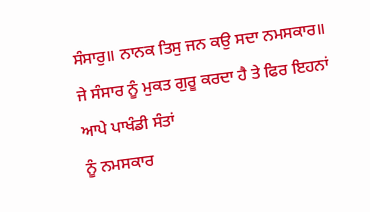ਸੰਸਾਰੁ॥ ਨਾਨਕ ਤਿਸੁ ਜਨ ਕਉ ਸਦਾ ਨਮਸਕਾਰ॥
ਜੇ ਸੰਸਾਰ ਨੂੰ ਮੁਕਤ ਗੁਰੂ ਕਰਦਾ ਹੈ ਤੇ ਫਿਰ ਇਹਨਾਂ ਆਪੇ ਪਾਖੰਡੀ ਸੰਤਾਂ
ਨੂੰ ਨਮਸਕਾਰ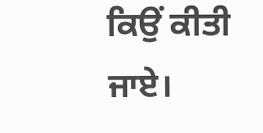ਕਿਉਂ ਕੀਤੀ ਜਾਏ।